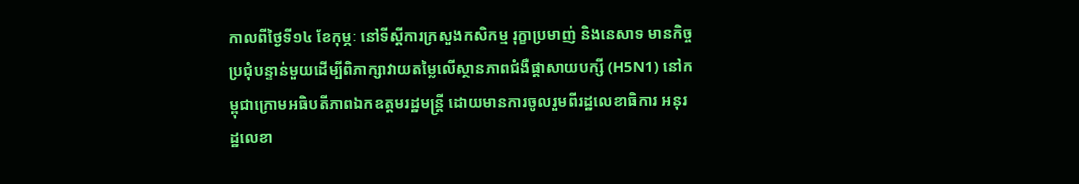កាលពីថ្ងៃទី១៤ ខែកុម្ភៈ នៅទីស្តីការក្រសួងកសិកម្ម រុក្ខាប្រមាញ់ និងនេសាទ មានកិច្ចប្រជុំបន្ទាន់មួយដើម្បីពិភាក្សាវាយតម្លៃលើស្ថានភាពជំងឺផ្តាសាយបក្សី (H5N1) នៅកម្ពុជាក្រោមអធិបតីភាពឯកឧត្តមរដ្ឋមន្ត្រី ដោយមានការចូលរួមពីរដ្ឋលេខាធិការ អនុរដ្ឋលេខា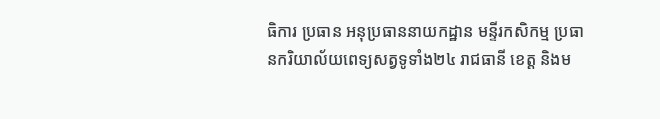ធិការ ប្រធាន អនុប្រធាននាយកដ្ឋាន មន្ទីរកសិកម្ម ប្រធានករិយាល័យពេទ្យសត្វទូទាំង២៤ រាជធានី ខេត្ត និងម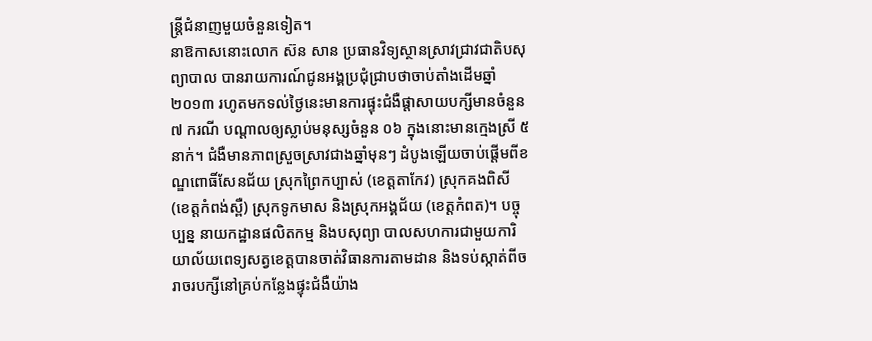ន្ត្រីជំនាញមួយចំនួនទៀត។
នាឱកាសនោះលោក ស៊ន សាន ប្រធានវិទ្យស្ថានស្រាវជ្រាវជាតិបសុព្យាបាល បានរាយការណ៍ជូនអង្គប្រជុំជ្រាបថាចាប់តាំងដើមឆ្នាំ២០១៣ រហូតមកទល់ថ្ងៃនេះមានការផ្ទុះជំងឺផ្តាសាយបក្សីមានចំនួន ៧ ករណី បណ្តាលឲ្យស្លាប់មនុស្សចំនួន ០៦ ក្នុងនោះមានក្មេងស្រី ៥ នាក់។ ជំងឺមានភាពស្រួចស្រាវជាងឆ្នាំមុនៗ ដំបូងឡើយចាប់ផ្តើមពីខណ្ឌពោធិ៍សែនជ័យ ស្រុកព្រៃកប្បាស់ (ខេត្តតាកែវ) ស្រុកគងពិសី (ខេត្តកំពង់ស្ពឺ) ស្រុកទូកមាស និងស្រុកអង្គជ័យ (ខេត្តកំពត)។ បច្ចុប្បន្ន នាយកដ្ឋានផលិតកម្ម និងបសុព្យា បាលសហការជាមួយការិយាល័យពេទ្យសត្វខេត្តបានចាត់វិធានការតាមដាន និងទប់ស្កាត់ពីចរាចរបក្សីនៅគ្រប់កន្លែងផ្ទុះជំងឺយ៉ាង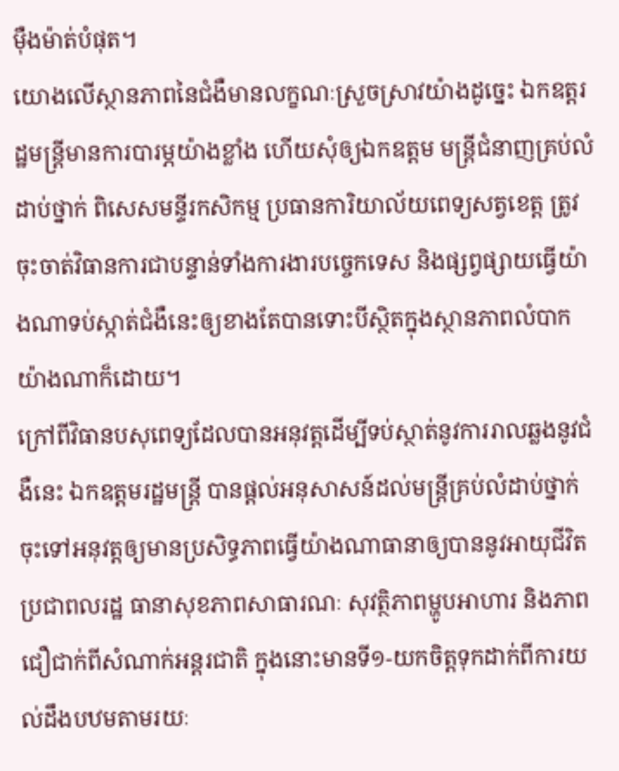ម៉ឺងម៉ាត់បំផុត។
យោងលើស្ថានភាពនៃជំងឺមានលក្ខណៈស្រួចស្រាវយ៉ាងដូច្នេះ ឯកឧត្តរដ្ឋមន្ត្រីមានការបារម្ភយ៉ាងខ្លាំង ហើយសុំឲ្យឯកឧត្តម មន្ត្រីជំនាញគ្រប់លំដាប់ថ្នាក់ ពិសេសមន្ទីរកសិកម្ម ប្រធានការិយាល័យពេទ្យសត្វខេត្ត ត្រូវចុះចាត់វិធានការជាបន្ទាន់ទាំងការងារបច្ចេកទេស និងផ្សព្វផ្សាយធ្វើយ៉ាងណាទប់ស្កាត់ជំងឺនេះឲ្យខាងតែបានទោះបីស្ថិតក្នុងស្ថានភាពលំបាកយ៉ាងណាក៏ដោយ។
ក្រៅពីវិធានបសុពេទ្យដែលបានអនុវត្តដើម្បីទប់ស្ថាត់នូវការរាលឆ្លងនូវជំងឺនេះ ឯកឧត្តមរដ្ឋមន្ត្រី បានផ្តល់អនុសាសន៍ដល់មន្ត្រីគ្រប់លំដាប់ថ្នាក់ចុះទៅអនុវត្តឲ្យមានប្រសិទ្ធភាពធ្វើយ៉ាងណាធានាឲ្យបាននូវអាយុជីវិតប្រជាពលរដ្ឋ ធានាសុខភាពសាធារណៈ សុវត្ថិភាពម្ហូបអាហារ និងភាពជឿជាក់ពីសំណាក់អន្តរជាតិ ក្នុងនោះមានទី១-យកចិត្តទុកដាក់ពីការយល់ដឹងបឋមតាមរយៈ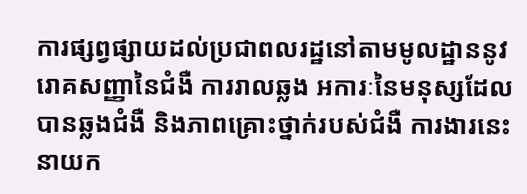ការផ្សព្វផ្សាយដល់ប្រជាពលរដ្ឋនៅតាមមូលដ្ឋាននូវរោគសញ្ញានៃជំងឺ ការរាលឆ្លង អការៈនៃមនុស្សដែលបានឆ្លងជំងឺ និងភាពគ្រោះថ្នាក់របស់ជំងឺ ការងារនេះនាយក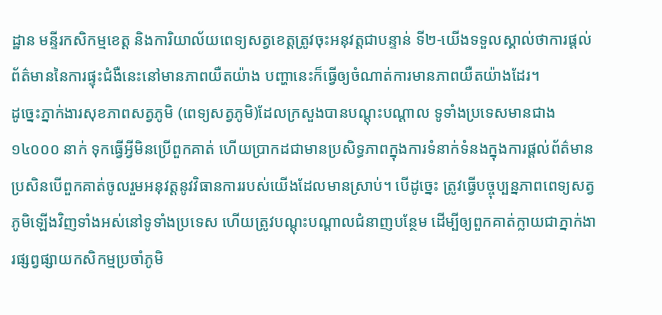ដ្ឋាន មន្ទីរកសិកម្មខេត្ត និងការិយាល័យពេទ្យសត្វខេត្តត្រូវចុះអនុវត្តជាបន្ទាន់ ទី២-យើងទទួលស្គាល់ថាការផ្តល់ព័ត៌មាននៃការផ្ទុះជំងឺនេះនៅមានភាពយឺតយ៉ាង បញ្ហានេះក៏ធ្វើឲ្យចំណាត់ការមានភាពយឺតយ៉ាងដែរ។
ដូច្នេះភ្នាក់ងារសុខភាពសត្វភូមិ (ពេទ្យសត្វភូមិ)ដែលក្រសួងបានបណ្តុះបណ្តាល ទូទាំងប្រទេសមានជាង ១៤០០០ នាក់ ទុកធ្វើអ្វីមិនប្រើពួកគាត់ ហើយប្រាកដជាមានប្រសិទ្ធភាពក្នុងការទំនាក់ទំនងក្នុងការផ្តល់ព័ត៌មាន ប្រសិនបើពួកគាត់ចូលរួមអនុវត្តនូវវិធានការរបស់យើងដែលមានស្រាប់។ បើដូច្នេះ ត្រូវធ្វើបច្ចុប្បន្នភាពពេទ្យសត្វភូមិឡើងវិញទាំងអស់នៅទូទាំងប្រទេស ហើយត្រូវបណ្តុះបណ្តាលជំនាញបន្ថែម ដើម្បីឲ្យពួកគាត់ក្លាយជាភ្នាក់ងារផ្សព្វផ្សាយកសិកម្មប្រចាំភូមិ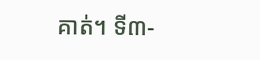គាត់។ ទី៣-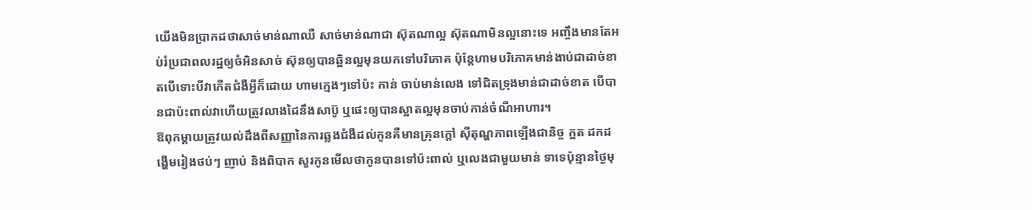យើងមិនប្រាកដថាសាច់មាន់ណាឈឺ សាច់មាន់ណាជា ស៊ុតណាល្អ ស៊ុតណាមិនល្អនោះទេ អញ្ចឹងមានតែអប់រំប្រជាពលរដ្ឋឲ្យចំអិនសាច់ ស៊ុនឲ្យបានឆ្អិនល្អមុនយកទៅបរិភោគ ប៉ុន្តែហាមបរិភោគមាន់ងាប់ជាដាច់ខាតបើទោះបីវាកើតជំងឺអ្វីក៏ដោយ ហាមក្មេងៗទៅប៉ះ កាន់ ចាប់មាន់លេង ទៅជិតទ្រុងមាន់ជាដាច់ខាត បើបានជាប៉ះពាល់វាហើយត្រូវលាងដៃនឹងសាប៊ូ ឬផេះឲ្យបានស្អាតល្អមុនចាប់កាន់ចំណីអាហារ។
ឱពុកម្តាយត្រូវយល់ដឹងពីសញ្ញានៃការឆ្លងជំងឺដល់កូនគឺមានគ្រុនក្តៅ ស៊ីតុណ្ហភាពឡើងជានិច្ច ក្អត ដកដង្ហើមរៀងថប់ៗ ញាប់ និងពិបាក សួរកូនមើលថាកូនបានទៅប៉ះពាល់ ឬលេងជាមួយមាន់ ទាទេប៉ុន្មានថ្ងៃមុ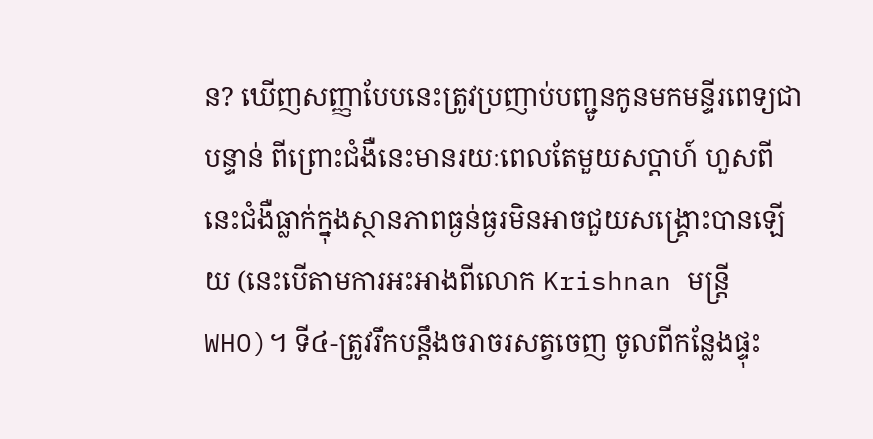ន? ឃើញសញ្ញាបែបនេះត្រូវប្រញាប់បញ្ជូនកូនមកមន្ទីរពេទ្យជាបន្ទាន់ ពីព្រោះជំងឺនេះមានរយៈពេលតែមួយសប្តាហ៍ ហួសពីនេះជំងឺធ្លាក់ក្នុងស្ថានភាពធ្ងន់ធ្ងរមិនអាចជួយសង្គ្រោះបានឡើយ (នេះបើតាមការអះអាងពីលោក Krishnan មន្ត្រីWHO)។ ទី៤-ត្រូវរឹកបន្តឹងចរាចរសត្វចេញ ចូលពីកន្លែងផ្ទុះ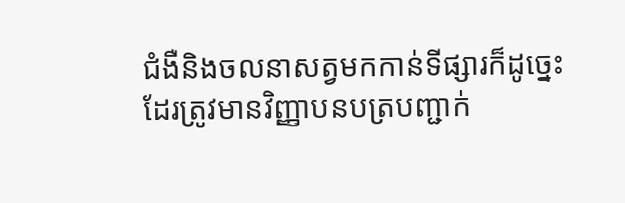ជំងឺនិងចលនាសត្វមកកាន់ទីផ្សារក៏ដូច្នេះដែរត្រូវមានវិញ្ញាបនបត្របញ្ជាក់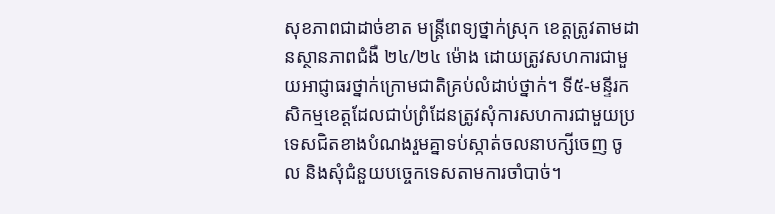សុខភាពជាដាច់ខាត មន្ត្រីពេទ្យថ្នាក់ស្រុក ខេត្តត្រូវតាមដានស្ថានភាពជំងឺ ២៤/២៤ ម៉ោង ដោយត្រូវសហការជាមួយអាជ្ញាធរថ្នាក់ក្រោមជាតិគ្រប់លំដាប់ថ្នាក់។ ទី៥-មន្ទីរកសិកម្មខេត្តដែលជាប់ព្រំដែនត្រូវសុំការសហការជាមួយប្រទេសជិតខាងបំណងរួមគ្នាទប់ស្កាត់ចលនាបក្សីចេញ ចូល និងសុំជំនួយបច្ចេកទេសតាមការចាំបាច់។